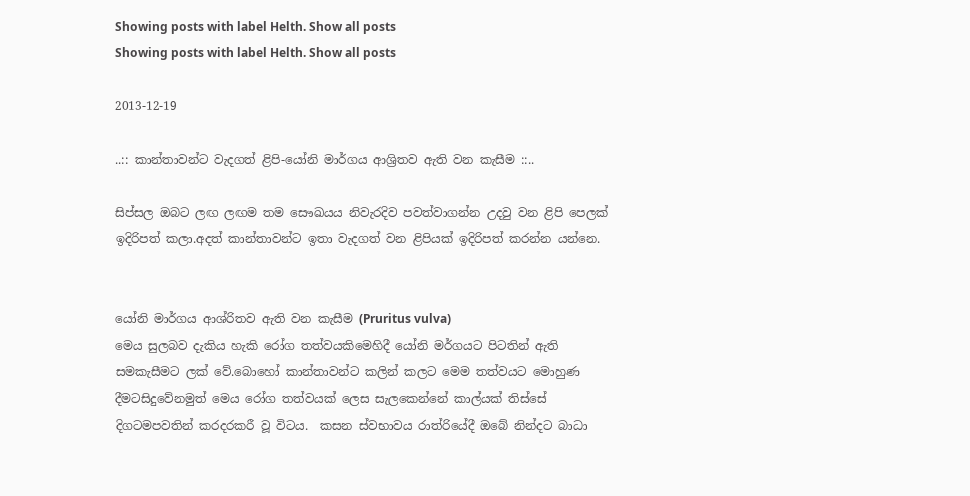Showing posts with label Helth. Show all posts
Showing posts with label Helth. Show all posts

2013-12-19

..:: කාන්තාවන්ට වැදගත් ළිපි-යෝනි මාර්ගය ආශ්‍රිතව ඇති වන කැසීම ::..

සිප්සල ඔබට ලඟ ලඟම තම සෞඛයය නිවැරදිව පවත්වාගන්න උදවු වන ළිපි පෙලක් ඉදිරිපත් කලා.අදත් කාන්තාවන්ට ඉතා වැදගත් වන ළිපියක් ඉදිරිපත් කරන්න යන්නෙ.


යෝනි මාර්ගය ආශ්රිතව ඇති වන කැසීම (Pruritus vulva)
මෙය සුලබව දැකිය හැකි රෝග තත්වයකිමෙහිදී යෝනි මර්ගයට පිටතින් ඇති සමකැසීමට ලක් වේ.බොහෝ කාන්තාවන්ට කලින් කලට මෙම තත්වයට මොහුණ දීමටසිදුවේනමුත් මෙය රෝග තත්වයක් ලෙස සැලකෙන්නේ කාල්යක් තිස්සේ දිගටමපවතින් කරදරකරී වූ විටය.  කසන ස්වභාවය රාත්රියේදී ඔබේ නින්දට බාධා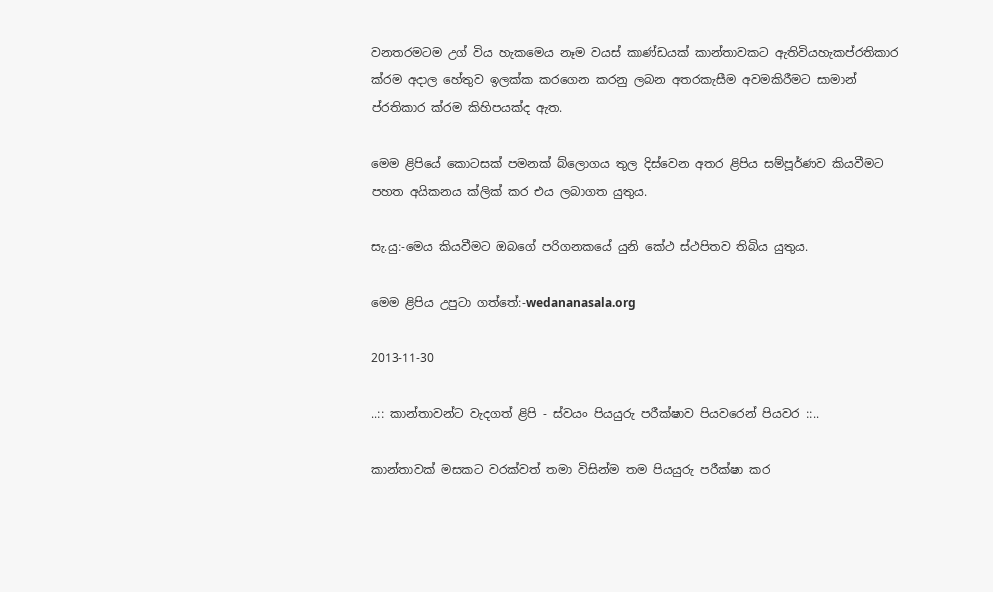වනතරමටම උග් විය හැකමෙය නෑම වයස් කාණ්ඩයක් කාන්තාවකට ඇතිවියහැකප්රතිකාර ක්රම අදාල හේතුව ඉලක්ක කරගෙන කරනු ලබන අතරකැසීම අවමකිරීමට සාමාන් ප්රතිකාර ක්රම කිහිපයක්ද ඇත.

මෙම ළිපියේ කොටසක් පමනක් බ්ලොගය තුල දිස්වෙන අතර ළිපිය සම්පූර්ණව කියවීමට පහත අයිකනය ක්ලික් කර එය ලබාගත යුතුය.

සැ.යු:-මෙය කියවීමට ඔබගේ පරිගනකයේ යුනි කේථ ස්ථපිතව තිබිය යුතුය.

මෙම ළිපිය උපුටා ගත්තේ:-wedananasala.org

2013-11-30

..:: කාන්තාවන්ට වැදගත් ළිපි - ස්වයං පියයුරු පරීක්ෂාව පියවරෙන් පියවර ::..

කාන්තාවක් මසකට වරක්වත් තමා විසින්ම තම පියයුරු පරීක්ෂා කර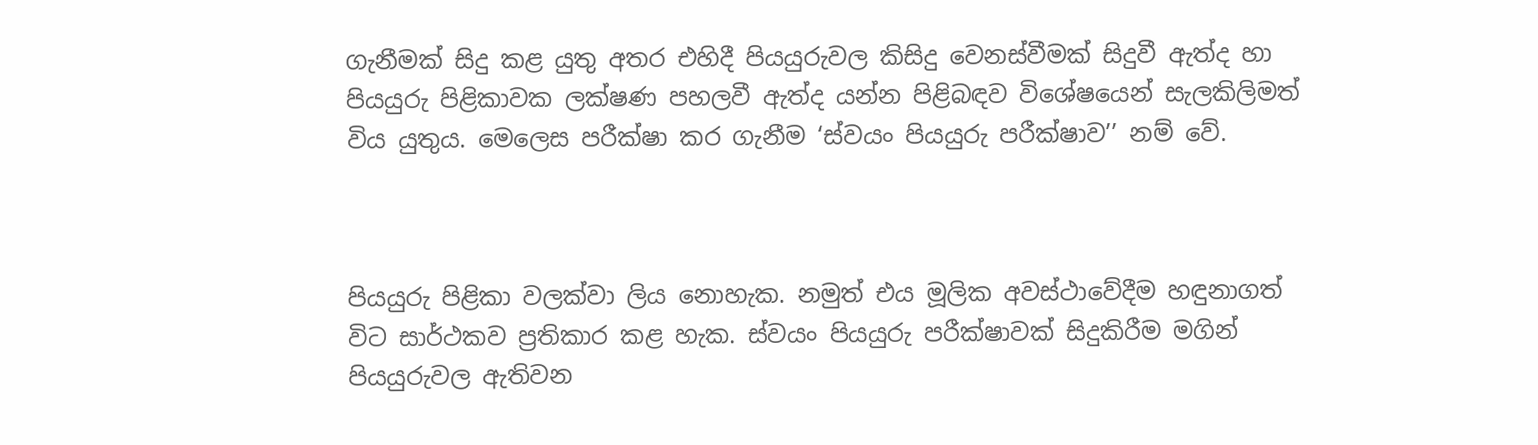ගැනීමක් සිදු කළ යුතු අතර එහිදී පියයුරුවල කිසිදු වෙනස්වීමක් සිදුවී ඇත්ද හා පියයුරු පිළිකාවක ලක්ෂණ පහලවී ඇත්ද යන්න පිළිබඳව විශේෂයෙන් සැලකිලිමත් විය යුතුය. මෙලෙස පරීක්ෂා කර ගැනීම ‘ස්වයං පියයුරු පරීක්ෂාව’’ නම් වේ.



පියයුරු පිළිකා වලක්වා ලිය නොහැක. නමුත් එය මූලික අවස්ථාවේදීම හඳුනාගත් විට සාර්ථකව ප්‍රතිකාර කළ හැක. ස්වයං පියයුරු පරීක්ෂාවක් සිදුකිරීම මගින් පියයුරුවල ඇතිවන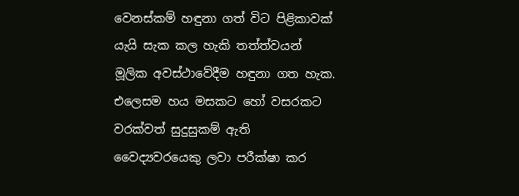වෙනස්කම් හඳුනා ගත් විට පිළිකාවක් යැයි සැක කල හැකි තත්ත්වයන් මූලික අවස්ථාවේදීම හඳුනා ගත හැක. එලෙසම හය මසකට හෝ වසරකට වරක්වත් සුදුසුකම් ඇති වෛද්‍යවරයෙකු ලවා පරීක්ෂා කර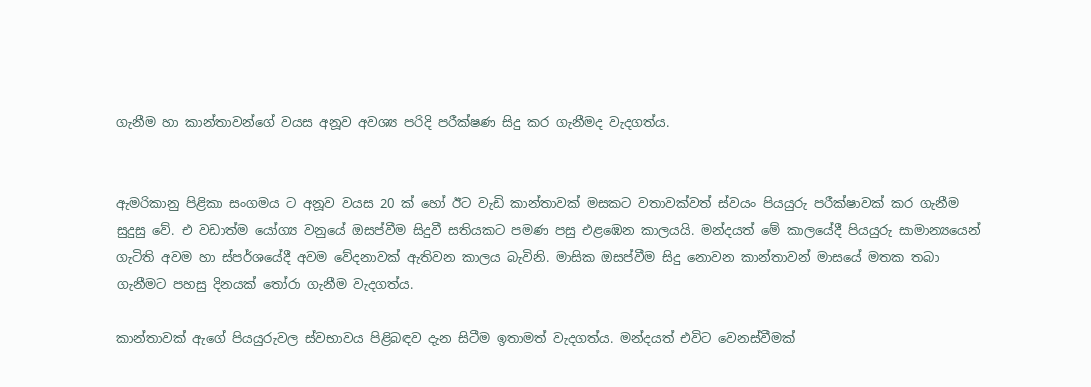ගැනීම හා කාන්තාවන්ගේ වයස අනූව අවශ්‍ය පරිදි පරීක්ෂණ සිදු කර ගැනීමද වැදගත්ය.


ඇමරිකානු පිළිකා සංගමය ට අනූව වයස 20 ක් හෝ ඊට වැඩි කාන්තාවක් මසකට වතාවක්වත් ස්වයං පියයුරු පරීක්ෂාවක් කර ගැනීම සුදුසු වේ. එ වඩාත්ම යෝග්‍ය වනුයේ ඔසප්වීම සිදුවී සතියකට පමණ පසු එළඹෙන කාලයයි. මන්දයත් මේ කාලයේදී පියයුරු සාමාන්‍යයෙන් ගැටිති අවම හා ස්පර්ශයේදී අවම වේදනාවක් ඇතිවන කාලය බැවිනි. මාසික ඔසප්වීම සිදු නොවන කාන්තාවන් මාසයේ මතක තබා ගැනීමට පහසු දිනයක් තෝරා ගැනීම වැදගත්ය.

කාන්තාවක් ඇගේ පියයුරුවල ස්වභාවය පිළිබඳව දැන සිටීම ඉතාමත් වැදගත්ය. මන්දයත් එවිට වෙනස්වීමක්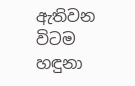ඇතිවන විටම හඳුනා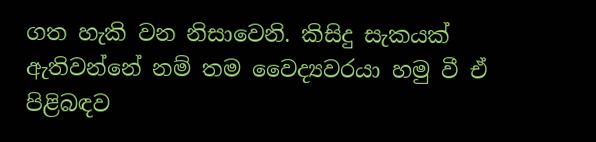ගත හැකි වන නිසාවෙනි. කිසිදු සැකයක් ඇතිවන්නේ නම් තම වෛද්‍යවරයා හමු වී ඒ පිළිබඳව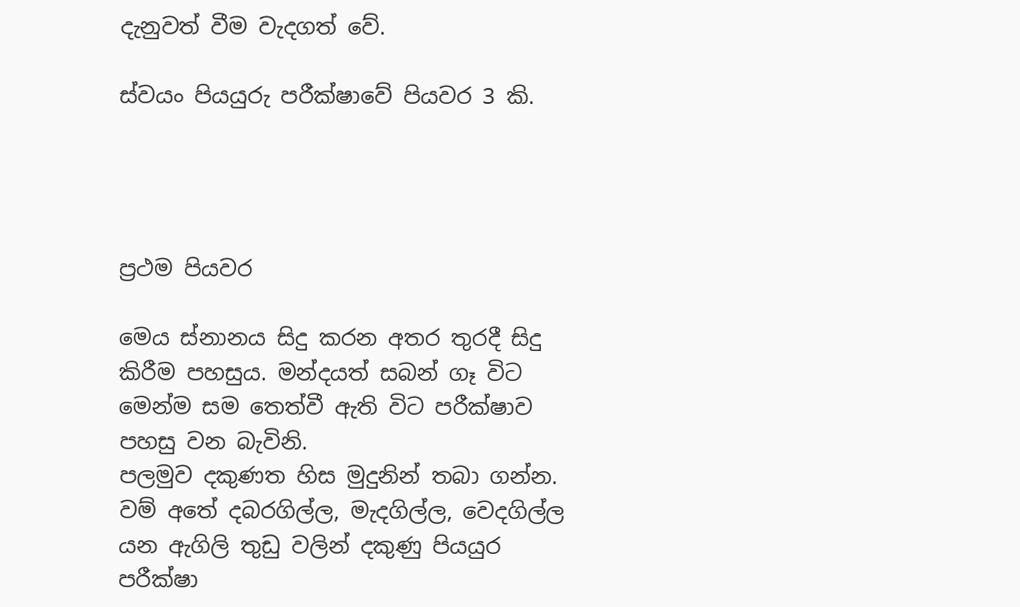දැනුවත් වීම වැදගත් වේ.

ස්වයං පියයුරු පරීක්ෂාවේ පියවර 3 කි.




ප්‍රථම පියවර

මෙය ස්නානය සිදු කරන අතර තුරදී සිදු කිරීම පහසුය. මන්දයත් සබන් ගෑ විට මෙන්ම සම තෙත්වී ඇති විට පරීක්ෂාව පහසු වන බැවිනි.
පලමුව දකුණත හිස මුදුනින් තබා ගන්න. වම් අතේ දබරගිල්ල, මැදගිල්ල, වෙදගිල්ල යන ඇගිලි තුඩු වලින් දකුණු පියයුර පරීක්ෂා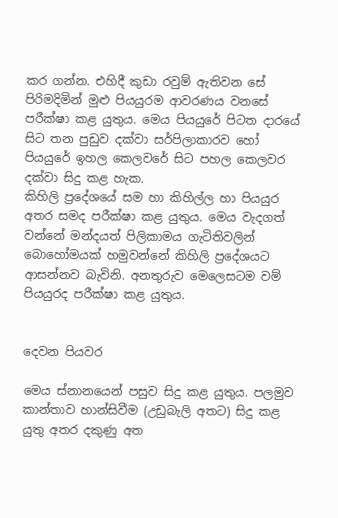කර ගන්න. එහිදී කුඩා රවුම් ඇතිවන සේ පිරිමදිමින් මුළු පියයුරම ආවරණය වනසේ පරීක්ෂා කළ යුතුය. මෙය පියයුරේ පිටත දාරයේ සිට තන පුඩුව දක්වා සර්පිලාකාරව හෝ පියයුරේ ඉහල කෙලවරේ සිට පහල කෙලවර දක්වා සිදු කළ හැක.
කිහිලි ප්‍රදේශයේ සම හා කිහිල්ල හා පියයුර අතර සමද පරීක්ෂා කළ යුතුය. මෙය වැදගත් වන්නේ මන්දයත් පිලිකාමය ගැටිතිවලින් බොහෝමයක් හමුවන්නේ කිහිලි ප්‍රදේශයට ආසන්නව බැවිනි. අනතුරුව මෙලෙසටම වම් පියයුරද පරීක්ෂා කළ යුතුය.


දෙවන පියවර

මෙය ස්නානයෙන් පසුව සිදු කළ යුතුය. පලමුව කාන්තාව හාන්සිවීම (උඩුබැලි අතට) සිදු කළ යුතු අතර දකුණු අත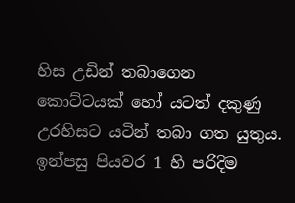හිස උඩින් තබාගෙන කොට්ටයක් හෝ යටත් දකුණු උරහිසට යටින් තබා ගත යුතුය. ඉන්පසු පියවර 1 හි පරිදිම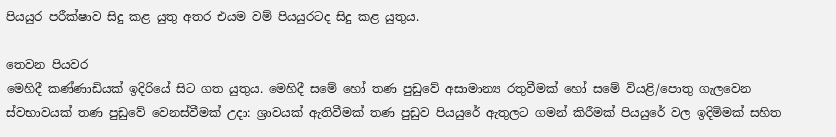පියයුර පරීක්ෂාව සිදු කළ යුතු අතර එයම වම් පියයුරටද සිදු කළ යුතුය.

තෙවන පියවර
මෙහිදී කණ්ණාඩියක් ඉදිරියේ සිට ගත යුතුය. මෙහිදී සමේ හෝ තණ පුඩුවේ අසාමාන්‍ය රතුවීමක් හෝ සමේ වියළි/පොතු ගැලවෙන ස්වභාවයක් තණ පුඩුවේ වෙනස්වීමක් උදා: ශ්‍රාවයක් ඇතිවීමක් තණ පුඩුව පියයුරේ ඇතුලට ගමන් කිරීමක් පියයුරේ වල ඉදිමිමක් සහිත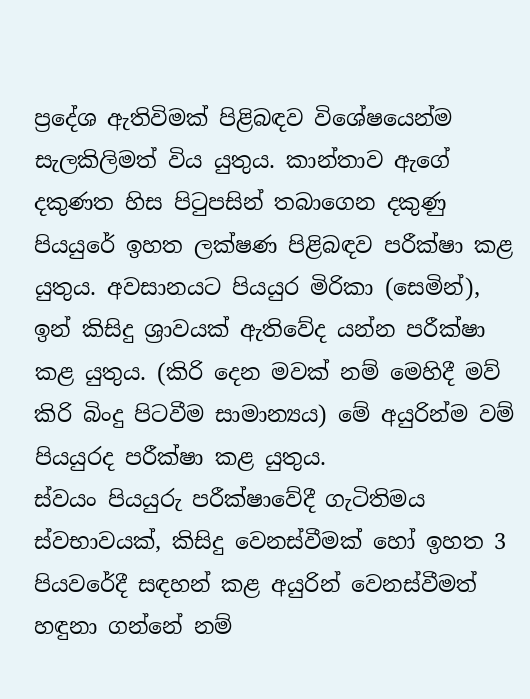ප්‍රදේශ ඇතිවිමක් පිළිබඳව විශේෂයෙන්ම සැලකිලිමත් විය යුතුය. කාන්තාව ඇගේ දකුණත හිස පිටුපසින් තබාගෙන දකුණු පියයුරේ ඉහත ලක්ෂණ පිළිබඳව පරීක්ෂා කළ යුතුය. අවසානයට පියයුර මිරිකා (සෙමින්), ඉන් කිසිදු ශ්‍රාවයක් ඇතිවේද යන්න පරීක්ෂා කළ යුතුය. (කිරි දෙන මවක් නම් මෙහිදී මව් කිරි බිංදු පිටවීම සාමාන්‍යය) මේ අයුරින්ම වම් පියයුරද පරීක්ෂා කළ යුතුය.
ස්වයං පියයුරු පරීක්ෂාවේදී ගැටිතිමය ස්වභාවයක්, කිසිදු වෙනස්වීමක් හෝ ඉහත 3 පියවරේදී සඳහන් කළ අයුරින් වෙනස්වීමත් හඳුනා ගන්නේ නම්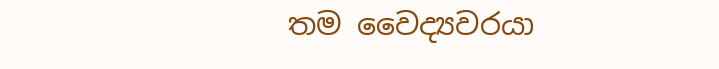තම වෛද්‍යවරයා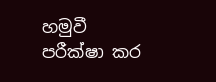හමුවී පරීක්ෂා කර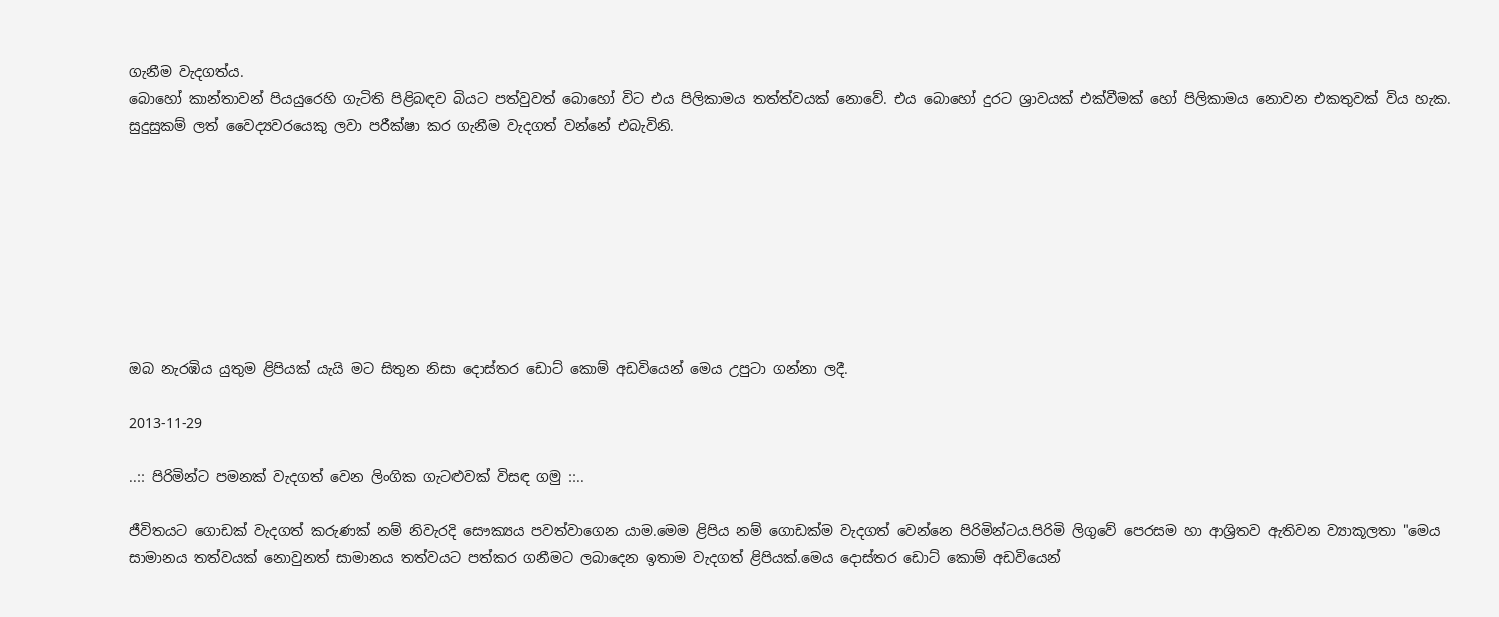ගැනීම වැදගත්ය.
බොහෝ කාන්තාවන් පියයුරෙහි ගැටිති පිළිබඳව බියට පත්වුවත් බොහෝ විට එය පිලිකාමය තත්ත්වයක් නොවේ. එය බොහෝ දුරට ශ්‍රාවයක් එක්වීමක් හෝ පිලිකාමය නොවන එකතුවක් විය හැක. සුදුසුකම් ලත් වෛද්‍යවරයෙකු ලවා පරීක්ෂා කර ගැනීම වැදගත් වන්නේ එබැවිනි.








ඔබ නැරඹිය යුතුම ළිපියක් යැයි මට සිතුන නිසා දොස්තර ඩොට් කොම් අඩවියෙන් මෙය උපුටා ගන්නා ලදී.

2013-11-29

..:: පිරිමින්ට පමනක් වැදගත් වෙන ලිංගික ගැටළුවක් විසඳ ගමු ::..

ජීවිතයට ගොඩක් වැදගත් කරුණක් නම් නිවැරදි සෞක්‍යය පවත්වාගෙන යාම.මෙම ළිපිය නම් ගොඩක්ම වැදගත් වෙන්නෙ පිරිමින්ටය.පිරිමි ලිගුවේ පෙරසම හා ආශ්‍රිතව ඇතිවන ව්‍යාකූලතා "මෙය සාමාන‍ය තත්වයක් නොවුනත් සාමාන‍ය තත්වයට පත්කර ගනීමට ලබාදෙන ඉතාම වැදගත් ළිපියක්.මෙය දොස්තර ඩොට් කොම් අඩවියෙන්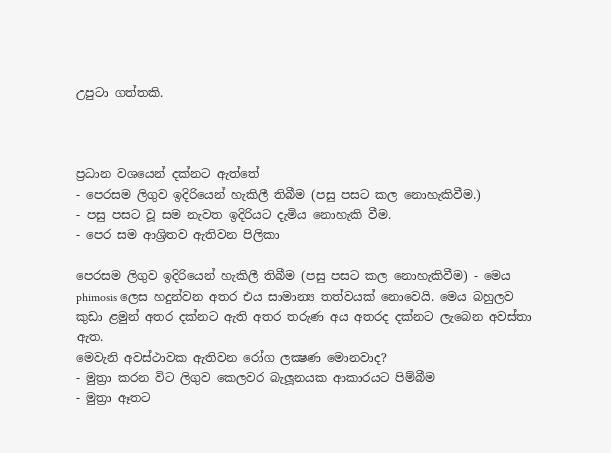උපුටා ගත්තකි.



ප්‍රධාන වශයෙන් දක්නට ඇත්තේ
- පෙරසම ලිගුව ඉදිරියෙන් හැකිලී තිබීම (පසු පසට කල නොහැකිවීම.)
- පසු පසට වූ සම නැවත ඉදිරියට දැමිය නොහැකි වීම.
- පෙර සම ආශ්‍රිතව ඇතිවන පිලිකා

පෙරසම ලිගුව ඉදිරියෙන් හැකිලී තිබීම (පසු පසට කල නොහැකිවීම) - මෙය phimosis ලෙස හදුන්වන අතර එය සාමාන්‍ය තත්වයක් නොවෙයි. මෙය බහුලව කුඩා ළමුන් අතර දක්නට ඇති අතර තරුණ අය අතරද දක්නට ලැබෙන අවස්තා ඇත.
මෙවැනි අවස්ථාවක ඇතිවන රෝග ලක්‍ෂණ මොනවාද?
- මුත්‍රා කරන විට ලිගුව කෙලවර බැලූනයක ආකාරයට පිම්බීම
- මුත්‍රා ඈතට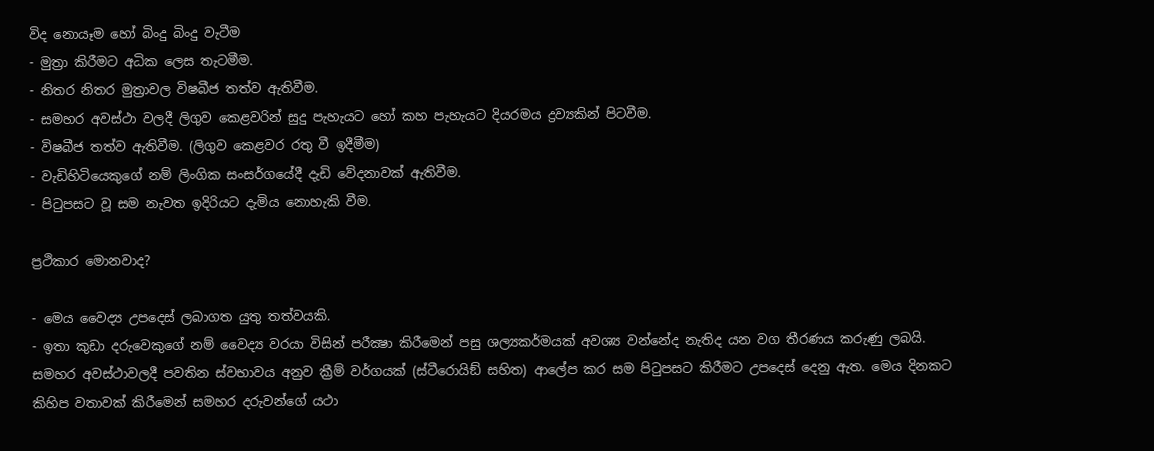විද නොයෑම හෝ බිංදු බිංදු වැටීම
- මුත්‍රා කිරීමට අධික ලෙස තැටමීම.
- නිතර නිතර මුත්‍රාවල විෂබීජ තත්ව ඇතිවීම.
- සමහර අවස්ථා වලදී ලිගුව කෙළවරින් සුදු පැහැයට හෝ කහ පැහැයට දියරමය ද්‍රව්‍යකින් පිටවීම.
- විෂබීජ තත්ව ඇතිවීම. (ලිගුව කෙළවර රතු වී ඉදීමීම)
- වැඩිහිටියෙකුගේ නම් ලිංගික සංසර්ගයේදී දැඩි වේදනාවක් ඇතිවීම.
- පිටුපසට වූ සම නැවත ඉදිරියට දැමිය නොහැකි වීම.

ප්‍රථිකාර මොනවාද?

- මෙය වෛද්‍ය උපදෙස් ලබාගත යුතු තත්වයකි.
- ඉතා කුඩා දරුවෙකුගේ නම් වෛද්‍ය වරයා විසින් පරීක්‍ෂා කිරීමෙන් පසු ශල්‍යකර්මයක් අවශ්‍ය වන්නේද නැතිද යන වග තීරණය කරුණු ලබයි. සමහර අවස්ථාවලදී පවතින ස්වභාවය අනුව ක්‍රීම් වර්ගයක් (ස්ටීරොයිඞ් සහිත) ආලේප කර සම පිටුපසට කිරීමට උපදෙස් දෙනු ඇත. මෙය දිනකට කිහිප වතාවක් කිරීමෙන් සමහර දරුවන්ගේ යථා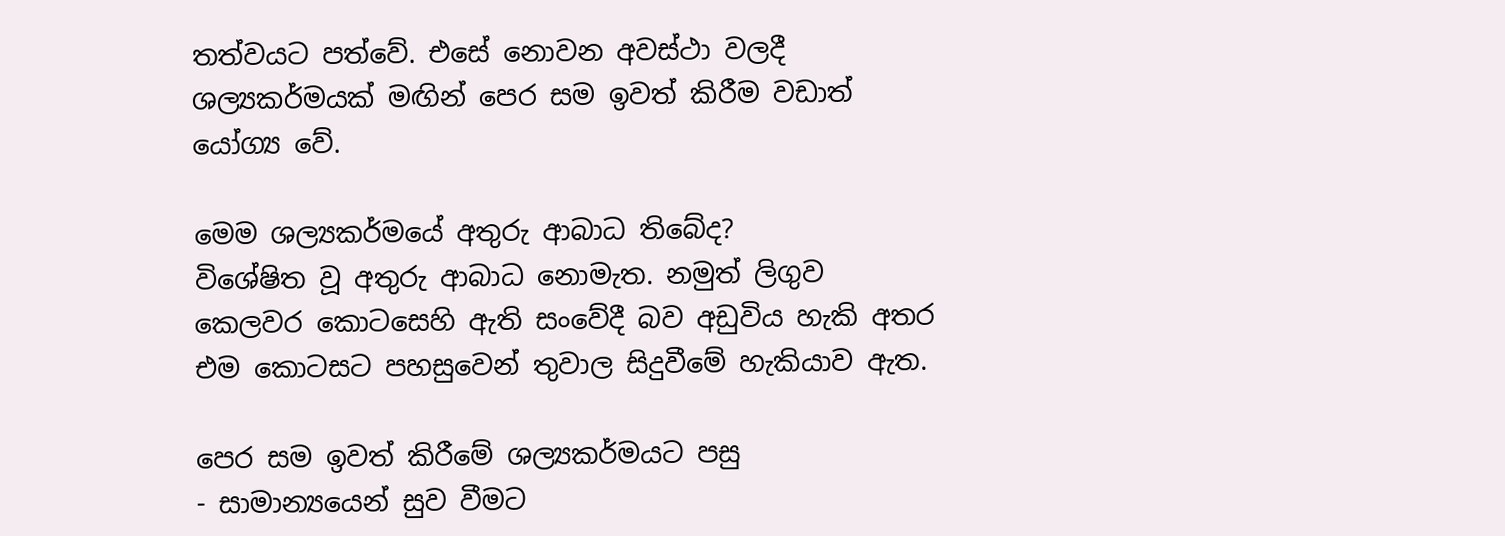තත්වයට පත්වේ. එසේ නොවන අවස්ථා වලදී ශල්‍යකර්මයක් මඟින් පෙර සම ඉවත් කිරීම වඩාත් යෝග්‍ය වේ.

මෙම ශල්‍යකර්මයේ අතුරු ආබාධ තිබේද?
විශේෂිත වූ අතුරු ආබාධ නොමැත. නමුත් ලිගුව කෙලවර කොටසෙහි ඇති සංවේදී බව අඩුවිය හැකි අතර එම කොටසට පහසුවෙන් තුවාල සිදුවීමේ හැකියාව ඇත.

පෙර සම ඉවත් කිරීමේ ශල්‍යකර්මයට පසු
- සාමාන්‍යයෙන් සුව වීමට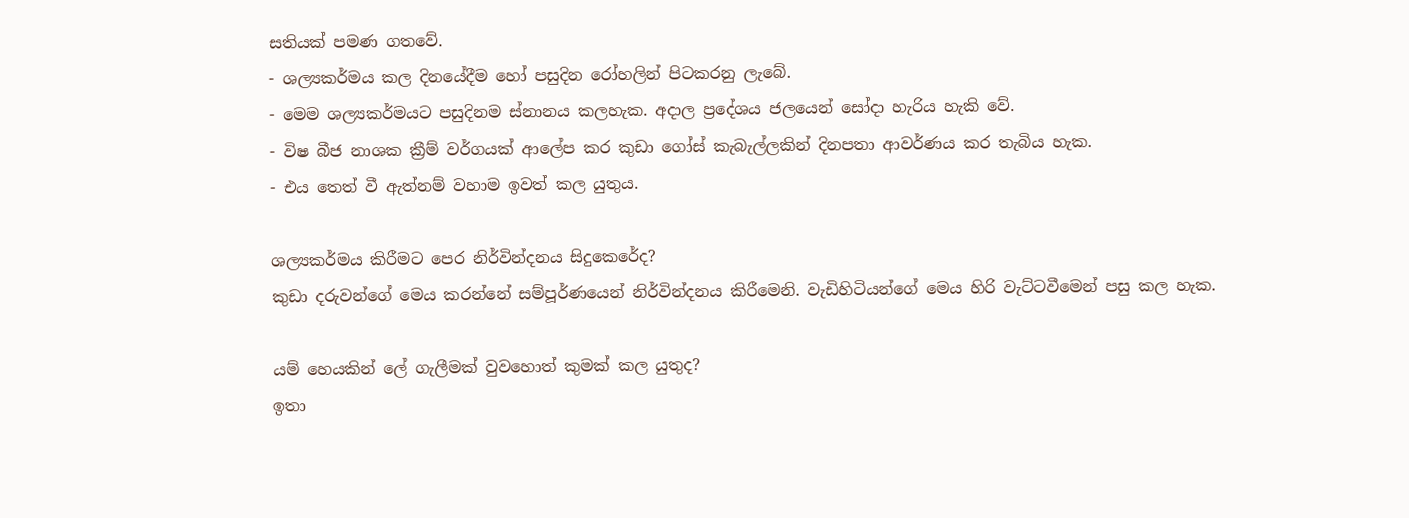සතියක් පමණ ගතවේ.
- ශල්‍යකර්මය කල දිනයේදීම හෝ පසුදින රෝහලින් පිටකරනු ලැබේ.
- මෙම ශල්‍යකර්මයට පසුදිනම ස්නානය කලහැක. අදාල ප්‍රදේශය ජලයෙන් සෝදා හැරිය හැකි වේ.
- විෂ බීජ නාශක ක්‍රීම් වර්ගයක් ආලේප කර කුඩා ගෝස් කැබැල්ලකින් දිනපතා ආවර්ණය කර තැබිය හැක.
- එය තෙත් වී ඇත්නම් වහාම ඉවත් කල යුතුය.

ශල්‍යකර්මය කිරීමට පෙර නිර්වින්දනය සිදුකෙරේද?
කුඩා දරුවන්ගේ මෙය කරන්නේ සම්පූර්ණයෙන් නිර්වින්දනය කිරීමෙනි. වැඩිහිටියන්ගේ මෙය හිරි වැට්ටවීමෙන් පසු කල හැක.

යම් හෙයකින් ලේ ගැලීමක් වුවහොත් කුමක් කල යුතුද?
ඉතා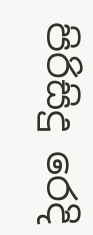පිරිසිදු රෙදි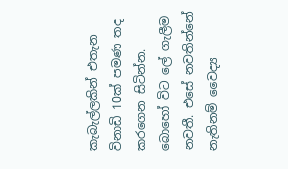කැබැල්ලකින් එතැන විනාඩි 10ක් පමණ තද කරගෙන සිටින්න. බොහෝ විට ලේ ගැලීම නවතී. එසේ නවතින්නේ නැතිනම් වෛද්‍ය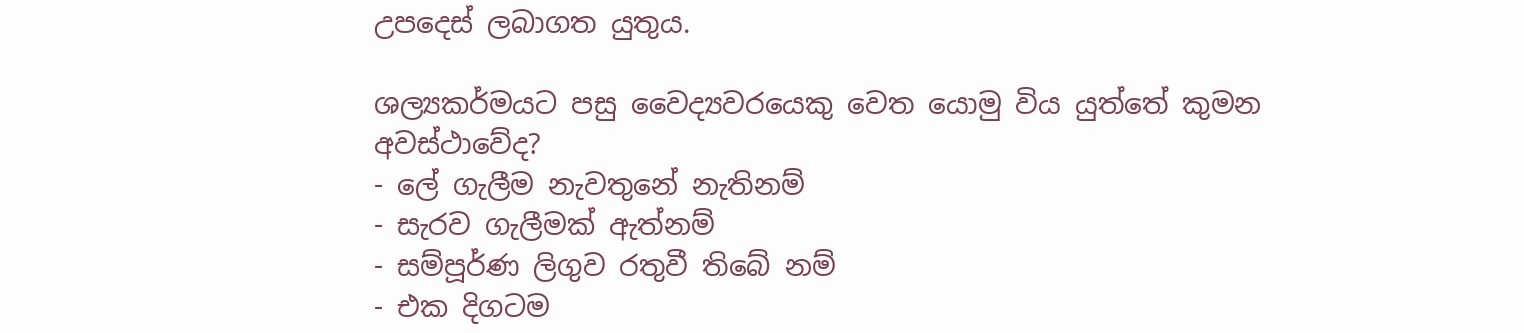උපදෙස් ලබාගත යුතුය.

ශල්‍යකර්මයට පසු වෛද්‍යවරයෙකු වෙත යොමු විය යුත්තේ කුමන අවස්ථාවේද?
- ලේ ගැලීම නැවතුනේ නැතිනම්
- සැරව ගැලීමක් ඇත්නම්
- සම්පූර්ණ ලිගුව රතුවී තිබේ නම්
- එක දිගටම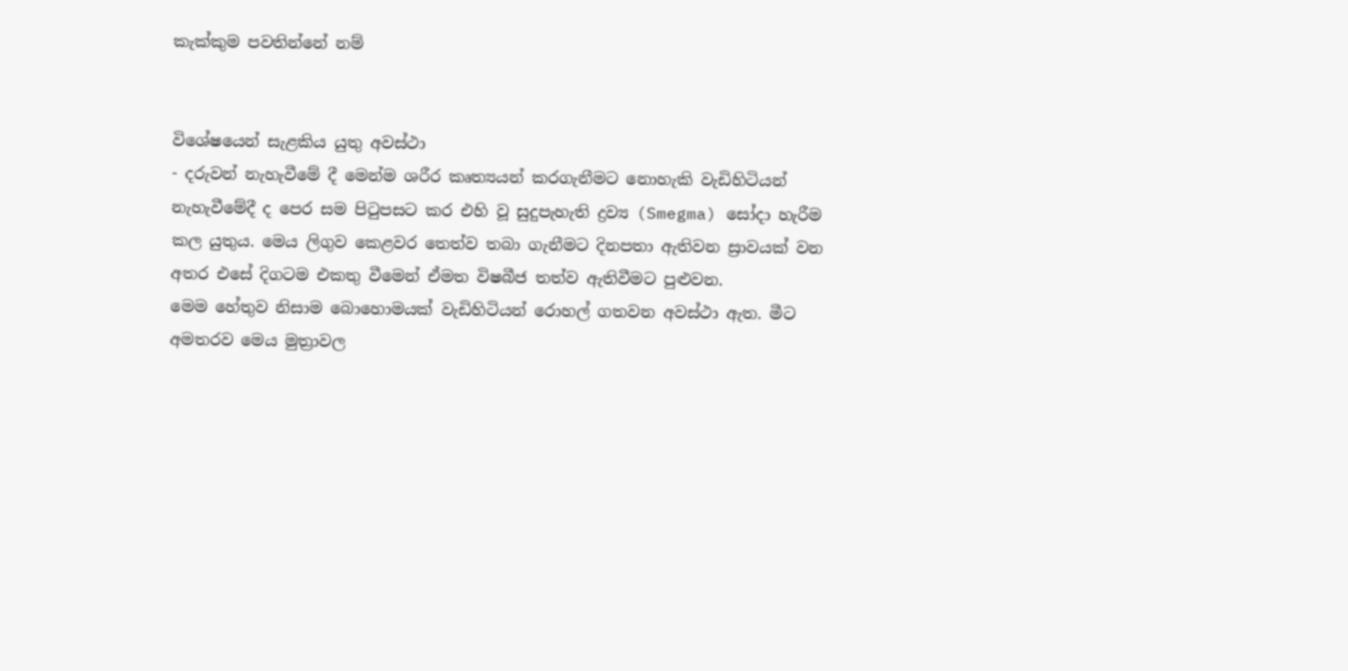කැක්කුම පවතින්නේ නම්


විශේෂයෙන් සැළකිය යුතු අවස්ථා
- දරුවන් නැහැවීමේ දී මෙන්ම ශරීර කෘත්‍යයන් කරගැනීමට නොහැකි වැඩිහිටියන් නැහැවීමේදී ද පෙර සම පිටුපසට කර එහි වූ සුදුපැහැති ද්‍රව්‍ය (Smegma) සෝදා හැරීම කල යුතුය. මෙය ලිගුව කෙළවර තෙත්ව තබා ගැනීමට දිනපතා ඇතිවන ස්‍රාවයක් වන අතර එසේ දිගටම එකතු වීමෙන් ඒමත විෂබීජ තත්ව ඇතිවීමට පුළුවන.
මෙම හේතුව නිසාම බොහොමයක් වැඩිහිටියන් රොහල් ගතවන අවස්ථා ඇත. මීට අමතරව මෙය මුත්‍රාවල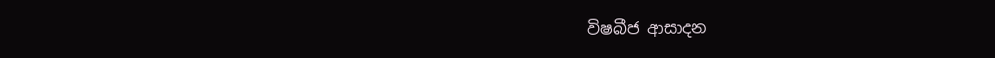විෂබීජ ආසාදන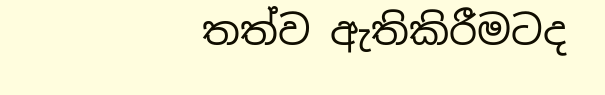තත්ව ඇතිකිරීමටද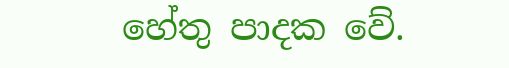හේතු පාදක වේ.